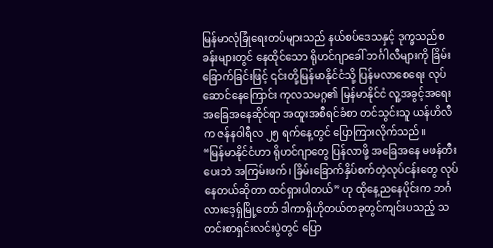မြန်မာလုံခြုံရေးတပ်များသည် နယ်စပ်ဒေသနှင့် ဒုက္ခသည်စခန်းများတွင် နေထိုင်သော ရိုဟင်ဂျာခေါ် ဘင်္ဂါလီများကို ခြိမ်းခြောက်ခြင်းဖြင့် ၎င်းတို့မြန်မာနိုင်ငံသို့ ပြန်မလာစေရေး လုပ်ဆောင်နေကြောင်း ကုလသမဂ္ဂ၏ မြန်မာနိုင်ငံ လူ့အခွင့်အရေးအခြေအနေဆိုင်ရာ အထူးအစီရင်ခံစာ တင်သွင်းသူ ယန်ဟိလီက ဇန်နဝါရီလ ၂၅ ရက်နေ့တွင် ပြောကြားလိုက်သည်။
“မြန်မာနိုင်ငံဟာ ရိုဟင်ဂျာတွေ ပြန်လာဖို့ အခြေအနေ မဖန်တီးပေးဘဲ အကြမ်းဖက်၊ ခြိမ်းခြောက်နှိပ်စက်တဲ့လုပ်ငန်းတွေ လုပ်နေတယ်ဆိုတာ ထင်ရှားပါတယ်” ဟု ထိုနေ့ညနေပိုင်းက ဘင်္ဂလားဒေ့ရှ်မြို့တော် ဒါကာရှိဟိုတယ်တခုတွင်ကျင်းပသည့် သတင်းစာရှင်းလင်းပွဲတွင် ပြော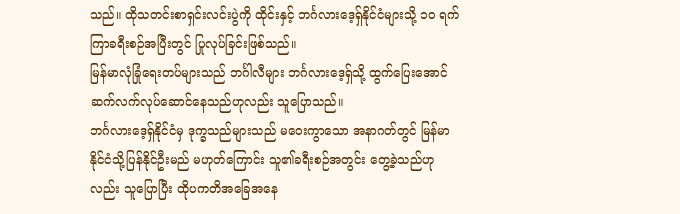သည်။ ထိုသတင်းစာရှင်းလင်းပွဲကို ထိုင်းနှင့် ဘင်္ဂလားဒေ့ရှ်နိုင်ငံများသို့ ၁၀ ရက်ကြာခရီးစဉ်အပြီးတွင် ပြုလုပ်ခြင်းဖြစ်သည်။
မြန်မာလုံခြုံရေးတပ်များသည် ဘင်္ဂါလီများ ဘင်္ဂလားဒေ့ရှ်သို့ ထွက်ပြေးအောင် ဆက်လက်လုပ်ဆောင်နေသည်ဟုလည်း သူပြောသည်။
ဘင်္ဂလားဒေ့ရှ်နိုင်ငံမှ ဒုက္ခသည်များသည် မဝေးကွာသော အနာဂတ်တွင် မြန်မာနိုင်ငံသို့ပြန်နိုင်ဦးမည် မဟုတ်ကြောင်း သူ၏ခရီးစဉ်အတွင်း တွေ့ခဲ့သည်ဟုလည်း သူပြောပြီး ထိုပကတိအခြေအနေ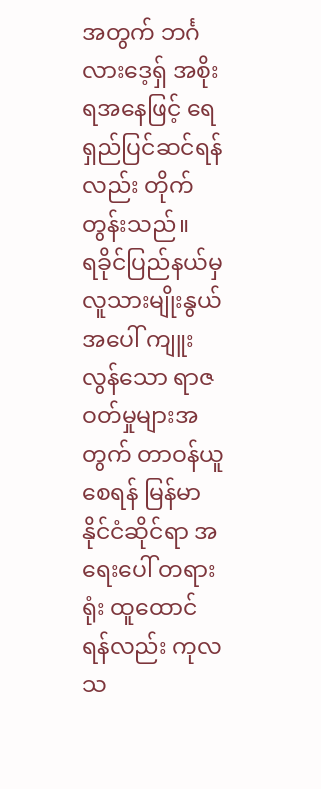အတွက် ဘင်္ဂလားဒေ့ရှ် အစိုးရအနေဖြင့် ရေရှည်ပြင်ဆင်ရန်လည်း တိုက်တွန်းသည်။
ရခိုင်ပြည်နယ်မှ လူသားမျိုးနွယ်အပေါ် ကျူးလွန်သော ရာဇဝတ်မှုများအတွက် တာဝန်ယူစေရန် မြန်မာနိုင်ငံဆိုင်ရာ အရေးပေါ် တရားရုံး ထူထောင်ရန်လည်း ကုလသ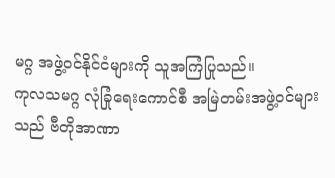မဂ္ဂ အဖွဲ့ဝင်နိုင်ငံများကို သူအကြံပြုသည်။
ကုလသမဂ္ဂ လုံခြုံရေးကောင်စီ အမြဲတမ်းအဖွဲ့ဝင်များသည် ဗီတိုအာဏာ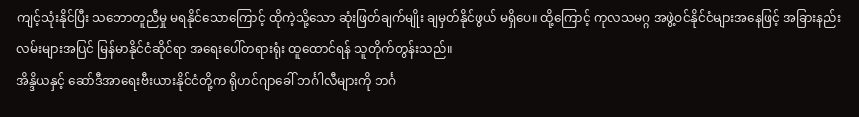ကျင့်သုံးနိုင်ပြီး သဘောတူညီမှု မရနိုင်သောကြောင့် ထိုကဲ့သို့သော ဆုံးဖြတ်ချက်မျိုး ချမှတ်နိုင်ဖွယ် မရှိပေ။ ထို့ကြောင့် ကုလသမဂ္ဂ အဖွဲ့ဝင်နိုင်ငံများအနေဖြင့် အခြားနည်းလမ်းများအပြင် မြန်မာနိုင်ငံဆိုင်ရာ အရေးပေါ်တရားရုံး ထူထောင်ရန် သူတိုက်တွန်းသည်။
အိန္ဒိယနှင့် ဆော်ဒီအာရေးဗီးယားနိုင်ငံတို့က ရိုဟင်ဂျာခေါ် ဘင်္ဂါလီများကို ဘင်္ဂ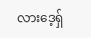လားဒေ့ရှ်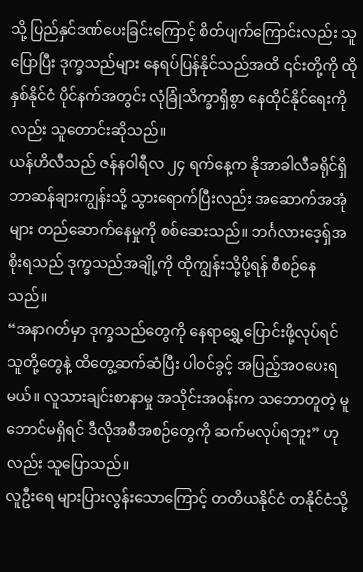သို့ ပြည်နှင်ဒဏ်ပေးခြင်းကြောင့် စိတ်ပျက်ကြောင်းလည်း သူပြောပြီး ဒုက္ခသည်များ နေရပ်ပြန်နိုင်သည်အထိ ၎င်းတို့ကို ထိုနှစ်နိုင်ငံ ပိုင်နက်အတွင်း လုံခြုံသိက္ခာရှိစွာ နေထိုင်နိုင်ရေးကိုလည်း သူတောင်းဆိုသည်။
ယန်ဟိလီသည် ဇန်နဝါရီလ ၂၄ ရက်နေ့က နိုအာခါလီခရိုင်ရှိ ဘာဆန်ချားကျွန်းသို့ သွားရောက်ပြီးလည်း အဆောက်အအုံများ တည်ဆောက်နေမှုကို စစ်ဆေးသည်။ ဘင်္ဂလားဒေ့ရှ်အစိုးရသည် ဒုက္ခသည်အချို့ကို ထိုကျွန်းသို့ပို့ရန် စီစဉ်နေသည်။
“အနာဂတ်မှာ ဒုက္ခသည်တွေကို နေရာရွှေ့ပြောင်းဖို့လုပ်ရင် သူတို့တွေနဲ့ ထိတွေ့ဆက်ဆံပြီး ပါဝင်ခွင့် အပြည့်အဝပေးရမယ်။ လူသားချင်းစာနာမှု အသိုင်းအဝန်းက သဘောတူတဲ့ မူဘောင်မရှိရင် ဒီလိုအစီအစဉ်တွေကို ဆက်မလုပ်ရဘူး” ဟုလည်း သူပြောသည်။
လူဦးရေ များပြားလွန်းသောကြောင့် တတိယနိုင်ငံ တနိုင်ငံသို့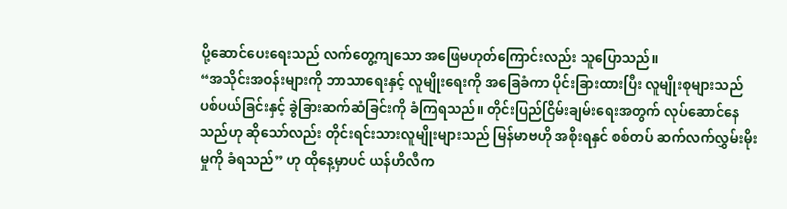ပို့ဆောင်ပေးရေးသည် လက်တွေ့ကျသော အဖြေမဟုတ်ကြောင်းလည်း သူပြောသည်။
“အသိုင်းအဝန်းများကို ဘာသာရေးနှင့် လူမျိုးရေးကို အခြေခံကာ ပိုင်းခြားထားပြီး လူမျိုးစုများသည် ပစ်ပယ်ခြင်းနှင့် ခွဲခြားဆက်ဆံခြင်းကို ခံကြရသည်။ တိုင်းပြည်ငြိမ်းချမ်းရေးအတွက် လုပ်ဆောင်နေသည်ဟု ဆိုသော်လည်း တိုင်းရင်းသားလူမျိုးများသည် မြန်မာဗဟို အစိုးရနှင် စစ်တပ် ဆက်လက်လွှမ်းမိုးမှုကို ခံရသည်” ဟု ထိုနေ့မှာပင် ယန်ဟိလီက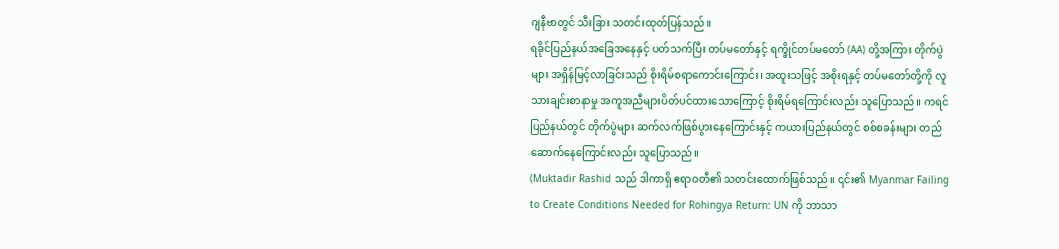ဂျနီဗာတွင် သီးခြား သတင်းထုတ်ပြန်သည်။
ရခိုင်ပြည်နယ်အခြေအနေနှင့် ပတ်သက်ပြီး တပ်မတော်နှင့် ရက္ခိုင်တပ်မတော် (AA) တို့အကြား တိုက်ပွဲများ အရှိန်မြင့်လာခြင်းသည် စိုးရိမ်စရာကောင်းကြောင်း၊ အထူးသဖြင့် အစိုးရနှင့် တပ်မတော်တို့ကို လူသားချင်းစာနာမှု အကူအညီများပိတ်ပင်ထားသောကြောင့် စိုးရိမ်ရကြောင်းလည်း သူပြောသည်။ ကရင်ပြည်နယ်တွင် တိုက်ပွဲများ ဆက်လက်ဖြစ်ပွားနေကြောင်းနှင့် ကယားပြည်နယ်တွင် စစ်စခန်းများ တည်ဆောက်နေကြောင်းလည်း သူပြောသည်။
(Muktadir Rashid သည် ဒါကာရှိ ဧရာဝတီ၏ သတင်းထောက်ဖြစ်သည်။ ၎င်း၏ Myanmar Failing to Create Conditions Needed for Rohingya Return: UN ကို ဘာသာ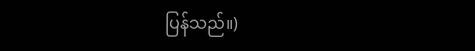ပြန်သည်။)